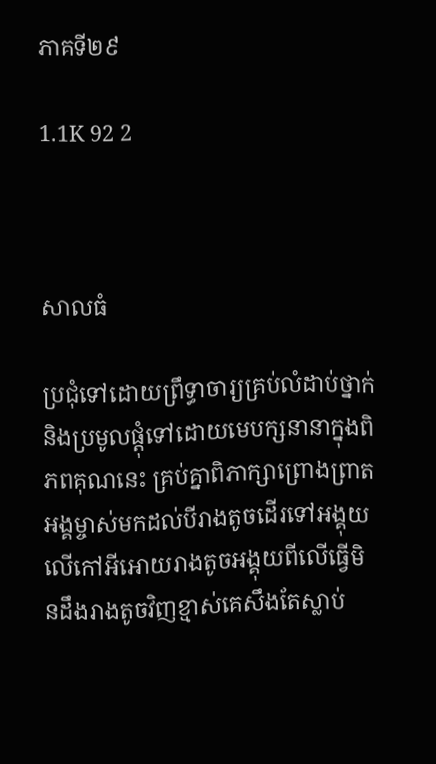ភាគទី២៩

1.1K 92 2



សាលធំ

ប្រជុំទៅដោយព្រឹទ្ធាចារ្យគ្រប់លំដាប់ថ្នាក់និងប្រមូលផ្ដុំទៅដោយមេបក្សនានាក្នុងពិភពគុណនេះ គ្រប់គ្នាពិភាក្សាព្រោងព្រាត អង្គម្ចាស់មកដល់បីរាងតូចដើរទៅអង្គុយលើកៅអីអោយរាងតូចអង្គុយពីលើធ្វើមិនដឹងរាងតូចវិញខ្មាស់គេសឹងតែស្លាប់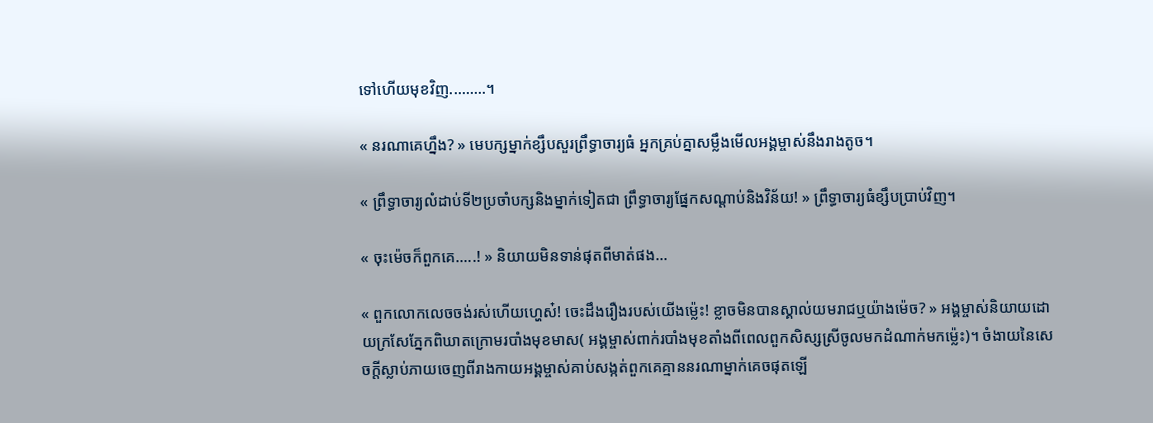ទៅហើយមុខវិញ.........។

« នរណាគេហ្នឹង? » មេបក្សម្នាក់ខ្សឹបសួរព្រឹទ្ធាចារ្យធំ អ្នកគ្រប់គ្នាសម្លឹងមើលអង្គម្ចាស់នឹងរាងតូច។

« ព្រឹទ្ធាចារ្យលំដាប់ទី២ប្រចាំបក្សនិងម្នាក់ទៀតជា ព្រឹទ្ធាចារ្យផ្នែកសណ្ដាប់និងវិន័យ! » ព្រឹទ្ធាចារ្យធំខ្សឹបប្រាប់វិញ។

« ចុះម៉េចក៏ពួកគេ.....! » និយាយមិនទាន់ផុតពីមាត់ផង...

« ពួកលោកលេចចង់រស់ហើយហ្ហេស៎! ចេះដឹងរឿងរបស់យើងម្ល៉េះ! ខ្លាចមិនបានស្គាល់យមរាជឬយ៉ាងម៉េច? » អង្គម្ចាស់និយាយដោយក្រសែភ្នែកពិឃាតក្រោមរបាំងមុខមាស( អង្គម្ចាស់ពាក់របាំងមុខតាំងពីពេលពួកសិស្សស្រីចូលមកដំណាក់មកម្ល៉េះ)។ ចំងាយនៃសេចក្តីស្លាប់ភាយចេញពីរាងកាយអង្គម្ចាស់គាប់សង្កត់ពួកគេគ្មាននរណាម្នាក់គេចផុតឡើ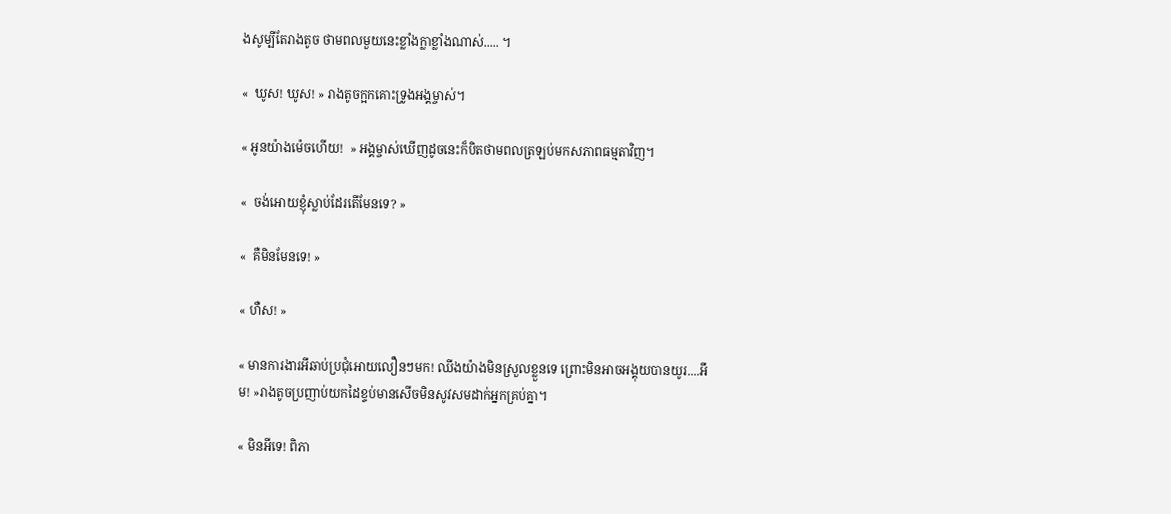ងសូម្បីតែរាងតូច ថាមពលមួយនេះខ្លាំងក្លាខ្លាំងណាស់..... ។

«  ឃូស! ឃូស! » រាងតូចក្អកគោះទ្រូងអង្គម្ចាស់។

« អូនយ៉ាងម៉េចហើយ!  » អង្គម្ចាស់ឃើញដូចនេះក៏បិតថាមពលត្រឡប់មកសភាពធម្មតាវិញ។

«  ចង់អោយខ្ញុំស្លាប់ដែរតើមែនទេ? »

«  គឺមិនមែនទេ! »

« ហឺស! »

« មានការងារអីឆាប់ប្រជុំអោយលឿនៗមក! ឈីងយ៉ាងមិនស្រួលខ្លួនទេ ព្រោះមិនអាចអង្គុយបានយូរ....អឹម! »រាងតូចប្រញាប់យកដៃខ្ទប់មានសើចមិនសូវសមដាក់អ្នកគ្រប់គ្នា។

« មិនអីទេ! ពិភា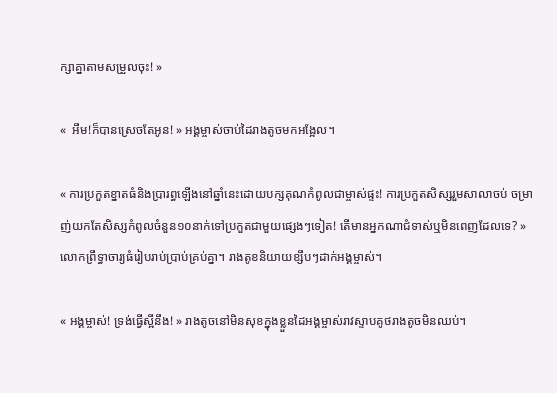ក្សាគ្នាតាមសម្រួលចុះ! »

«  អឹម!ក៏បានស្រេចតែអូន! » អង្គម្ចាស់ចាប់ដៃរាងតូចមកអង្អែល។

« ការប្រកួតខ្នាតធំនិងប្រារព្ធឡើងនៅឆ្នាំនេះដោយបក្សគុណកំពូលជាម្ចាស់ផ្ទះ! ការប្រកួតសិស្សរួមសាលាចប់ ចម្រាញ់យកតែសិស្សកំពូលចំនួន១០នាក់ទៅប្រកួតជាមួយផ្សេងៗទៀត! តើមានអ្នកណាជំទាស់ឬមិនពេញដែលទេ? » លោកព្រឹទ្ធាចារ្យធំរៀបរាប់ប្រាប់គ្រប់គ្នា។ រាងតូខនិយាយខ្សឹបៗដាក់អង្គម្ចាស់។

« អង្គម្ចាស់! ទ្រង់ធ្វើស្អីនឹង! » រាងតូចនៅមិនសុខក្នុងខ្លួនដៃអង្គម្ចាស់រាវស្ទាបគូថរាងតូចមិនឈប់។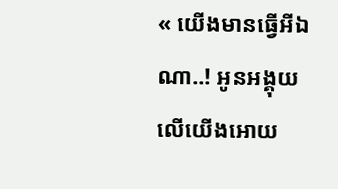« យើងមានធ្វើអីឯណា..! អូនអង្គុយលើយើងអោយ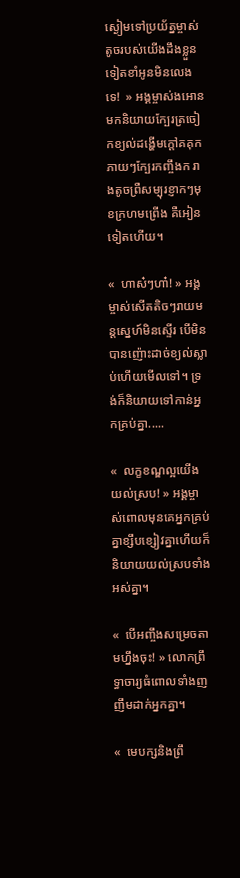ស្ងៀមទៅប្រយ័ត្នម្ចាស់តូចរបស់យើងដឹងខ្លួនទៀតខាំអូនមិនលេងទេ!  » អង្គម្ចាស់ងអោនមកនិយាយក្បែរត្រចៀកខ្យល់ដង្ហើមក្ដៅគគុកភាយៗក្បែរកញ្ចឹងក រាងតូចព្រឺសម្បុរខ្ញាកៗមុខក្រហមព្រើង គឺអៀនទៀតហើយ។

«  ហាស៎ៗហា៎! » អង្គម្ចាស់សើតតិចៗរាយមន្តស្នេហ៍មិនស្ទើរ បើមិនបានញ៉ោះដាច់ខ្យល់ស្លាប់ហើយមើលទៅ។ ទ្រង់ក៏និយាយទៅកាន់អ្នកគ្រប់គ្នា.....

«  លក្ខខណ្ឌល្អយើងយល់ស្រប! » អង្គម្ចាស់ពោលមុនគេអ្នកគ្រប់គ្នាខ្សឹបខ្សៀវគ្នាហើយក៏និយាយយល់ស្របទាំងអស់គ្នា។

«  បើអញ្ចឹងសម្រេចតាមហ្នឹងចុះ! » លោកព្រឹទ្ធាចារ្យធំពោលទាំងញញឹមដាក់អ្នកគ្នា។

«  មេបក្សនិងព្រឹ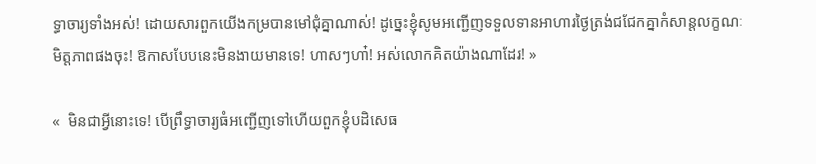ទ្ធាចារ្យទាំងអស់! ដោយសារពួកយើងកម្របានមៅជុំគ្នាណាស់! ដូច្នេះខ្ញុំសូមអញ្ជើញទទួលទានអាហារថ្ងៃត្រង់ជជែកគ្នាកំសាន្តលក្ខណៈមិត្តភាពផងចុះ! ឱកាសបែបនេះមិនងាយមានទេ! ហាសៗហា៎! អស់លោកគិតយ៉ាងណាដែរ! »

«  មិនជាអ្វីនោះទេ! បើព្រឹទ្ធាចារ្យធំអញ្ជើញទៅហើយពួកខ្ញុំបដិសេធ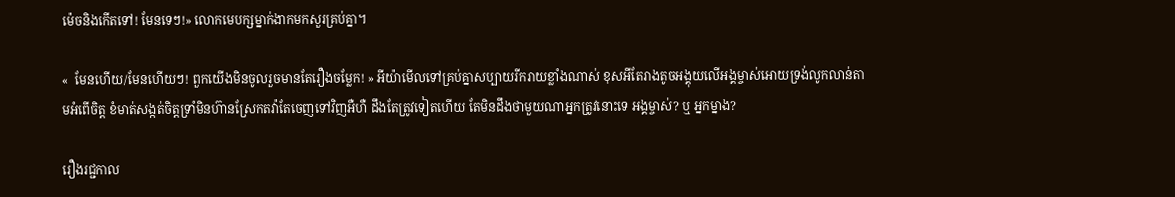ម៉េចនិងកើតទៅ! មែនទេៗ!» លោកមេបក្សម្នាក់ងាកមកសួរគ្រប់គ្នា។

«  មែនហើយ/មែនហើយៗ! ពួកយើងមិនចូលរួចមានតែរឿងចម្លែក! » អីយ៉ាមើលទៅគ្រប់គ្នាសប្បាយរីករាយខ្លាំងណាស់ ខុសអីតែរាងតូចអង្គុយលើអង្គម្ចាស់អោយទ្រង់លូកលាន់តាមអំពើចិត្ត ខំមាត់សង្កត់ចិត្តទ្រាំមិនហ៊ានស្រែកតវ៉ាតែចេញទៅវិញអឺហឺ ដឹងតែត្រូវទៀតហើយ តែមិនដឹងថាមួយណាអ្នកត្រូវនោះទេ អង្គម្ចាស់? ឬ អ្នកម្នាង?

រឿងរជ្ជកាល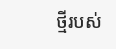ថ្មីរបស់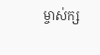ម្ចាស់ក្ស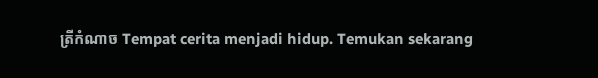ត្រីកំណាច Tempat cerita menjadi hidup. Temukan sekarang